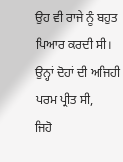ਉਹ ਵੀ ਰਾਜੇ ਨੂੰ ਬਹੁਤ ਪਿਆਰ ਕਰਦੀ ਸੀ।
ਉਨ੍ਹਾਂ ਦੋਹਾਂ ਦੀ ਅਜਿਹੀ ਪਰਮ ਪ੍ਰੀਤ ਸੀ,
ਜਿਹੋ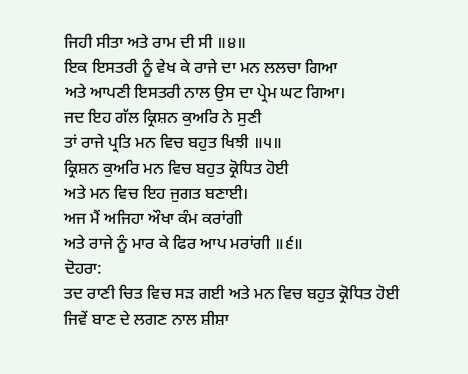ਜਿਹੀ ਸੀਤਾ ਅਤੇ ਰਾਮ ਦੀ ਸੀ ॥੪॥
ਇਕ ਇਸਤਰੀ ਨੂੰ ਵੇਖ ਕੇ ਰਾਜੇ ਦਾ ਮਨ ਲਲਚਾ ਗਿਆ
ਅਤੇ ਆਪਣੀ ਇਸਤਰੀ ਨਾਲ ਉਸ ਦਾ ਪ੍ਰੇਮ ਘਟ ਗਿਆ।
ਜਦ ਇਹ ਗੱਲ ਕ੍ਰਿਸ਼ਨ ਕੁਅਰਿ ਨੇ ਸੁਣੀ
ਤਾਂ ਰਾਜੇ ਪ੍ਰਤਿ ਮਨ ਵਿਚ ਬਹੁਤ ਖਿਝੀ ॥੫॥
ਕ੍ਰਿਸ਼ਨ ਕੁਅਰਿ ਮਨ ਵਿਚ ਬਹੁਤ ਕ੍ਰੋਧਿਤ ਹੋਈ
ਅਤੇ ਮਨ ਵਿਚ ਇਹ ਜੁਗਤ ਬਣਾਈ।
ਅਜ ਮੈਂ ਅਜਿਹਾ ਔਖਾ ਕੰਮ ਕਰਾਂਗੀ
ਅਤੇ ਰਾਜੇ ਨੂੰ ਮਾਰ ਕੇ ਫਿਰ ਆਪ ਮਰਾਂਗੀ ॥੬॥
ਦੋਹਰਾ:
ਤਦ ਰਾਣੀ ਚਿਤ ਵਿਚ ਸੜ ਗਈ ਅਤੇ ਮਨ ਵਿਚ ਬਹੁਤ ਕ੍ਰੋਧਿਤ ਹੋਈ
ਜਿਵੇਂ ਬਾਣ ਦੇ ਲਗਣ ਨਾਲ ਸ਼ੀਸ਼ਾ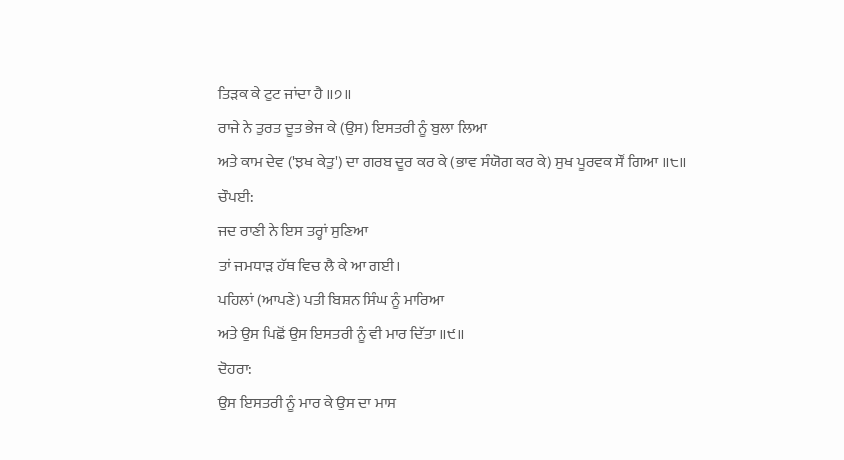ਤਿੜਕ ਕੇ ਟੁਟ ਜਾਂਦਾ ਹੈ ॥੭॥
ਰਾਜੇ ਨੇ ਤੁਰਤ ਦੂਤ ਭੇਜ ਕੇ (ਉਸ) ਇਸਤਰੀ ਨੂੰ ਬੁਲਾ ਲਿਆ
ਅਤੇ ਕਾਮ ਦੇਵ ('ਝਖ ਕੇਤੁ') ਦਾ ਗਰਬ ਦੂਰ ਕਰ ਕੇ (ਭਾਵ ਸੰਯੋਗ ਕਰ ਕੇ) ਸੁਖ ਪੂਰਵਕ ਸੌਂ ਗਿਆ ॥੮॥
ਚੌਪਈ:
ਜਦ ਰਾਣੀ ਨੇ ਇਸ ਤਰ੍ਹਾਂ ਸੁਣਿਆ
ਤਾਂ ਜਮਧਾੜ ਹੱਥ ਵਿਚ ਲੈ ਕੇ ਆ ਗਈ।
ਪਹਿਲਾਂ (ਆਪਣੇ) ਪਤੀ ਬਿਸ਼ਨ ਸਿੰਘ ਨੂੰ ਮਾਰਿਆ
ਅਤੇ ਉਸ ਪਿਛੋਂ ਉਸ ਇਸਤਰੀ ਨੂੰ ਵੀ ਮਾਰ ਦਿੱਤਾ ॥੯॥
ਦੋਹਰਾ:
ਉਸ ਇਸਤਰੀ ਨੂੰ ਮਾਰ ਕੇ ਉਸ ਦਾ ਮਾਸ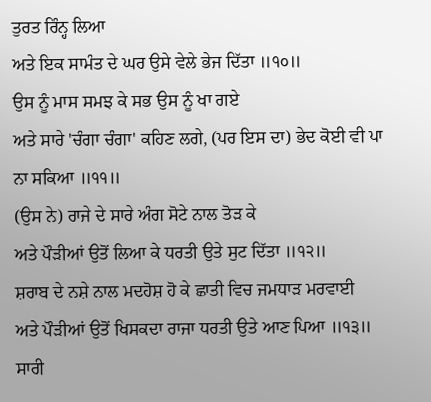ਤੁਰਤ ਰਿੰਨ੍ਹ ਲਿਆ
ਅਤੇ ਇਕ ਸਾਮੰਤ ਦੇ ਘਰ ਉਸੇ ਵੇਲੇ ਭੇਜ ਦਿੱਤਾ ॥੧੦॥
ਉਸ ਨੂੰ ਮਾਸ ਸਮਝ ਕੇ ਸਭ ਉਸ ਨੂੰ ਖਾ ਗਏ
ਅਤੇ ਸਾਰੇ 'ਚੰਗਾ ਚੰਗਾ' ਕਹਿਣ ਲਗੇ, (ਪਰ ਇਸ ਦਾ) ਭੇਦ ਕੋਈ ਵੀ ਪਾ ਨਾ ਸਕਿਆ ॥੧੧॥
(ਉਸ ਨੇ) ਰਾਜੇ ਦੇ ਸਾਰੇ ਅੰਗ ਸੋਟੇ ਨਾਲ ਤੋੜ ਕੇ
ਅਤੇ ਪੌੜੀਆਂ ਉਤੋਂ ਲਿਆ ਕੇ ਧਰਤੀ ਉਤੇ ਸੁਟ ਦਿੱਤਾ ॥੧੨॥
ਸ਼ਰਾਬ ਦੇ ਨਸ਼ੇ ਨਾਲ ਮਦਹੋਸ਼ ਹੋ ਕੇ ਛਾਤੀ ਵਿਚ ਜਮਧਾੜ ਮਰਵਾਈ
ਅਤੇ ਪੌੜੀਆਂ ਉਤੋਂ ਖਿਸਕਦਾ ਰਾਜਾ ਧਰਤੀ ਉਤੇ ਆਣ ਪਿਆ ॥੧੩॥
ਸਾਰੀ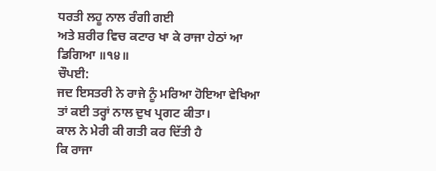ਧਰਤੀ ਲਹੂ ਨਾਲ ਰੰਗੀ ਗਈ
ਅਤੇ ਸ਼ਰੀਰ ਵਿਚ ਕਟਾਰ ਖਾ ਕੇ ਰਾਜਾ ਹੇਠਾਂ ਆ ਡਿਗਿਆ ॥੧੪॥
ਚੌਪਈ:
ਜਦ ਇਸਤਰੀ ਨੇ ਰਾਜੇ ਨੂੰ ਮਰਿਆ ਹੋਇਆ ਵੇਖਿਆ
ਤਾਂ ਕਈ ਤਰ੍ਹਾਂ ਨਾਲ ਦੁਖ ਪ੍ਰਗਟ ਕੀਤਾ।
ਕਾਲ ਨੇ ਮੇਰੀ ਕੀ ਗਤੀ ਕਰ ਦਿੱਤੀ ਹੈ
ਕਿ ਰਾਜਾ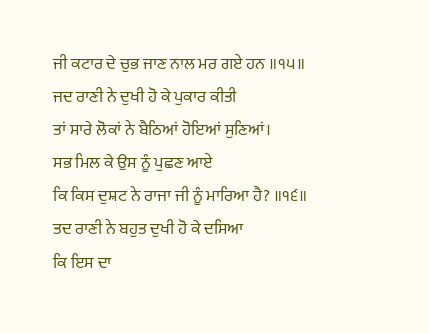ਜੀ ਕਟਾਰ ਦੇ ਚੁਭ ਜਾਣ ਨਾਲ ਮਰ ਗਏ ਹਨ ॥੧੫॥
ਜਦ ਰਾਣੀ ਨੇ ਦੁਖੀ ਹੋ ਕੇ ਪੁਕਾਰ ਕੀਤੀ
ਤਾਂ ਸਾਰੇ ਲੋਕਾਂ ਨੇ ਬੈਠਿਆਂ ਹੋਇਆਂ ਸੁਣਿਆਂ।
ਸਭ ਮਿਲ ਕੇ ਉਸ ਨੂੰ ਪੁਛਣ ਆਏ
ਕਿ ਕਿਸ ਦੁਸ਼ਟ ਨੇ ਰਾਜਾ ਜੀ ਨੂੰ ਮਾਰਿਆ ਹੈ? ॥੧੬॥
ਤਦ ਰਾਣੀ ਨੇ ਬਹੁਤ ਦੁਖੀ ਹੋ ਕੇ ਦਸਿਆ
ਕਿ ਇਸ ਦਾ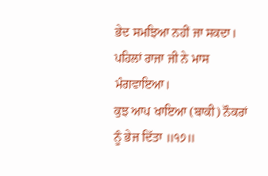ਭੇਦ ਸਮਝਿਆ ਨਹੀਂ ਜਾ ਸਕਦਾ।
ਪਹਿਲਾਂ ਰਾਜਾ ਜੀ ਨੇ ਮਾਸ ਮੰਗਵਾਇਆ।
ਕੁਝ ਆਪ ਖਾਇਆ (ਬਾਕੀ) ਨੌਕਰਾਂ ਨੂੰ ਭੇਜ ਦਿੱਤਾ ॥੧੭॥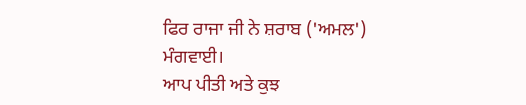ਫਿਰ ਰਾਜਾ ਜੀ ਨੇ ਸ਼ਰਾਬ ('ਅਮਲ') ਮੰਗਵਾਈ।
ਆਪ ਪੀਤੀ ਅਤੇ ਕੁਝ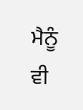ਮੈਨੂੰ ਵੀ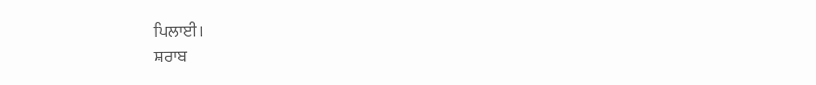ਪਿਲਾਈ।
ਸ਼ਰਾਬ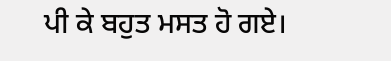ਪੀ ਕੇ ਬਹੁਤ ਮਸਤ ਹੋ ਗਏ।